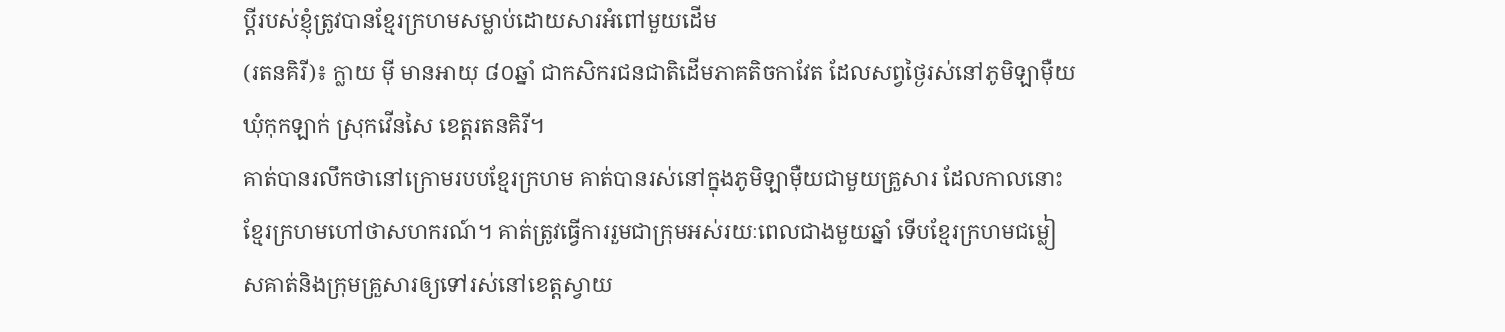ប្តីរបស់ខ្ញុំត្រូវបានខ្មែរក្រហមសម្លាប់ដោយសារអំពៅមួយដើម
(រតនគិរី)៖ ក្លាយ ម៉ី មានអាយុ ៨០ឆ្នាំ ជាកសិករជនជាតិដើមភាគតិចកាវែត ដែលសព្វថ្ងៃរស់នៅភូមិឡាម៉ឺយ ឃុំកុកឡាក់ ស្រុកវើនសៃ ខេត្តរតនគិរី។
គាត់បានរលឹកថានៅក្រោមរបបខ្មែរក្រហម គាត់បានរស់នៅក្នុងភូមិឡាម៉ឺយជាមួយគ្រួសារ ដែលកាលនោះខ្មែរក្រហមហៅថាសហករណ៍។ គាត់ត្រូវធ្វើការរួមជាក្រុមអស់រយៈពេលជាងមួយឆ្នាំ ទើបខ្មែរក្រហមជម្លៀសគាត់និងក្រុមគ្រួសារឲ្យទៅរស់នៅខេត្តស្វាយ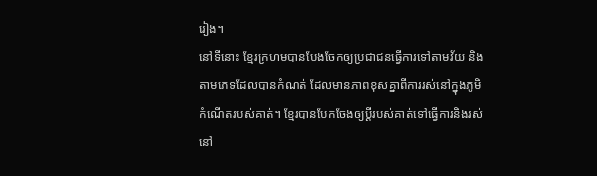រៀង។
នៅទីនោះ ខ្មែរក្រហមបានបែងចែកឲ្យប្រជាជនធ្វើការទៅតាមវ័យ និងតាមភេទដែលបានកំណត់ ដែលមានភាពខុសគ្នាពីការរស់នៅក្នុងភូមិកំណើតរបស់គាត់។ ខ្មែរបានបែកចែងឲ្យប្ដីរបស់គាត់ទៅធ្វើការនិងរស់នៅ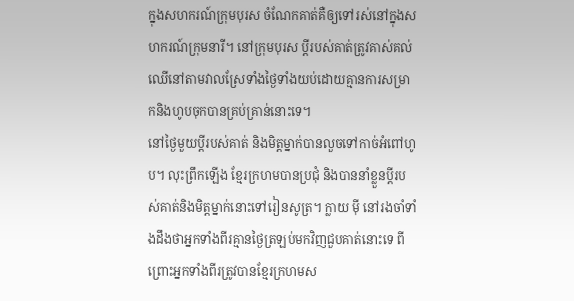ក្នុងសហករណ៍ក្រុមបុរស ចំណែកគាត់គឺឲ្យទៅរស់នៅក្នុងសហករណ៍ក្រុមនារី។ នៅក្រុមបុរស ប្តីរបស់គាត់ត្រូវគាស់គល់ឈើនៅតាមវាលស្រែទាំងថ្ងៃទាំងយប់ដោយគ្មានការសម្រាកនិងហូបចុកបានគ្រប់គ្រាន់នោះទេ។
នៅថ្ងៃមួយប្តីរបស់គាត់ និងមិត្តម្នាក់បានលួចទៅកាច់អំពៅហូប។ លុះព្រឹកឡើង ខ្មែរក្រហមបានប្រជុំ និងបាននាំខ្លួនប្តីរបស់គាត់និងមិត្តម្នាក់នោះទៅរៀនសូត្រ។ ក្លាយ ម៉ី នៅរងចាំទាំងដឹងថាអ្នកទាំងពីរគ្មានថ្ងៃត្រឡប់មកវិញជួបគាត់នោះទេ ពីព្រោះអ្នកទាំងពីរត្រូវបានខ្មែរក្រហមស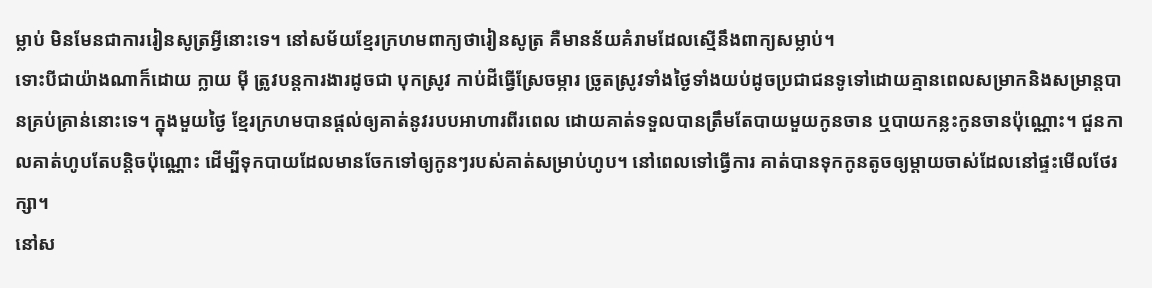ម្លាប់ មិនមែនជាការរៀនសូត្រអ្វីនោះទេ។ នៅសម័យខ្មែរក្រហមពាក្យថារៀនសូត្រ គឺមានន័យគំរាមដែលស្មើនឹងពាក្យសម្លាប់។
ទោះបីជាយ៉ាងណាក៏ដោយ ក្លាយ ម៉ី ត្រូវបន្តការងារដូចជា បុកស្រូវ កាប់ដីធ្វើស្រែចម្ការ ច្រូតស្រូវទាំងថ្ងៃទាំងយប់ដូចប្រជាជនទូទៅដោយគ្មានពេលសម្រាកនិងសម្រាន្តបានគ្រប់គ្រាន់នោះទេ។ ក្នុងមួយថ្ងៃ ខ្មែរក្រហមបានផ្តល់ឲ្យគាត់នូវរបបអាហារពីរពេល ដោយគាត់ទទួលបានត្រឹមតែបាយមួយកូនចាន ឬបាយកន្លះកូនចានប៉ុណ្ណោះ។ ជួនកាលគាត់ហូបតែបន្តិចប៉ុណ្ណោះ ដើម្បីទុកបាយដែលមានចែកទៅឲ្យកូនៗរបស់គាត់សម្រាប់ហូប។ នៅពេលទៅធ្វើការ គាត់បានទុកកូនតូចឲ្យម្តាយចាស់ដែលនៅផ្ទះមើលថែរក្សា។
នៅស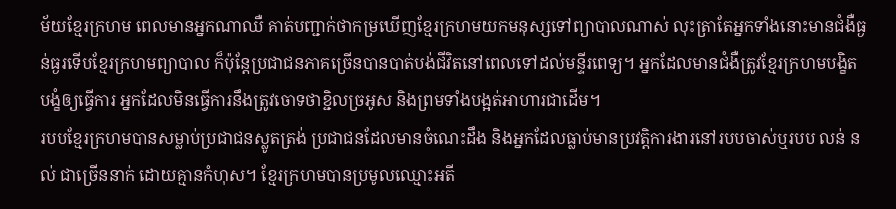ម័យខ្មែរក្រហម ពេលមានអ្នកណាឈឺ គាត់បញ្ជាក់ថាកម្រឃើញខ្មែរក្រហមយកមនុស្សទៅព្យាបាលណាស់ លុះត្រាតែអ្នកទាំងនោះមានជំងឺធ្ងន់ធ្ងរទើបខ្មែរក្រហមព្យាបាល ក៏ប៉ុន្តែប្រជាជនភាគច្រើនបានបាត់បង់ជីវិតនៅពេលទៅដល់មន្ទីរពេទ្យ។ អ្នកដែលមានជំងឺត្រូវខ្មែរក្រហមបង្ខិតបង្ខំឲ្យធ្វើការ អ្នកដែលមិនធ្វើការនឹងត្រូវចោទថាខ្ជិលច្រអូស និងព្រមទាំងបង្អត់អាហារជាដើម។
របបខ្មែរក្រហមបានសម្លាប់ប្រជាជនស្លូតត្រង់ ប្រជាជនដែលមានចំណេះដឹង និងអ្នកដែលធ្លាប់មានប្រវត្តិការងារនៅរបបចាស់ឬរបប លន់ នល់ ជាច្រើននាក់ ដោយគ្មានកំហុស។ ខ្មែរក្រហមបានប្រមូលឈ្មោះអតី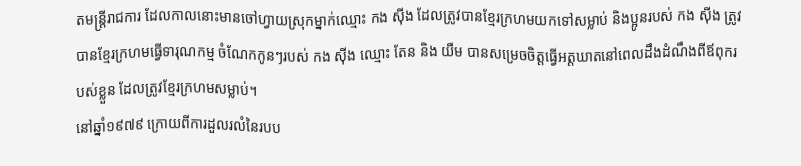តមន្ត្រីរាជការ ដែលកាលនោះមានចៅហ្វាយស្រុកម្នាក់ឈ្មោះ កង ស៊ីង ដែលត្រូវបានខ្មែរក្រហមយកទៅសម្លាប់ និងប្អូនរបស់ កង ស៊ីង ត្រូវបានខ្មែរក្រហមធ្វើទារុណកម្ម ចំណែកកូនៗរបស់ កង ស៊ីង ឈ្មោះ តែន និង យឺម បានសម្រេចចិត្តធ្វើអត្តឃាតនៅពេលដឹងដំណឹងពីឪពុករបស់ខ្លួន ដែលត្រូវខ្មែរក្រហមសម្លាប់។
នៅឆ្នាំ១៩៧៩ ក្រោយពីការដួលរលំនៃរបប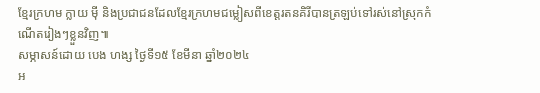ខ្មែរក្រហម ក្លាយ ម៉ី និងប្រជាជនដែលខ្មែរក្រហមជម្លៀសពីខេត្តរតនគិរីបានត្រឡប់ទៅរស់នៅស្រុកកំណើតរៀងៗខ្លួនវិញ៕
សម្ភាសន៍ដោយ បេង ហង្ស ថ្ងៃទី១៥ ខែមីនា ឆ្នាំ២០២៤
អ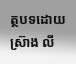ត្ថបទដោយ ស្រ៊ាង លី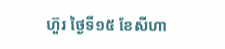ហ៊ួរ ថ្ងៃទី១៥ ខែសីហា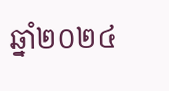ឆ្នាំ២០២៤